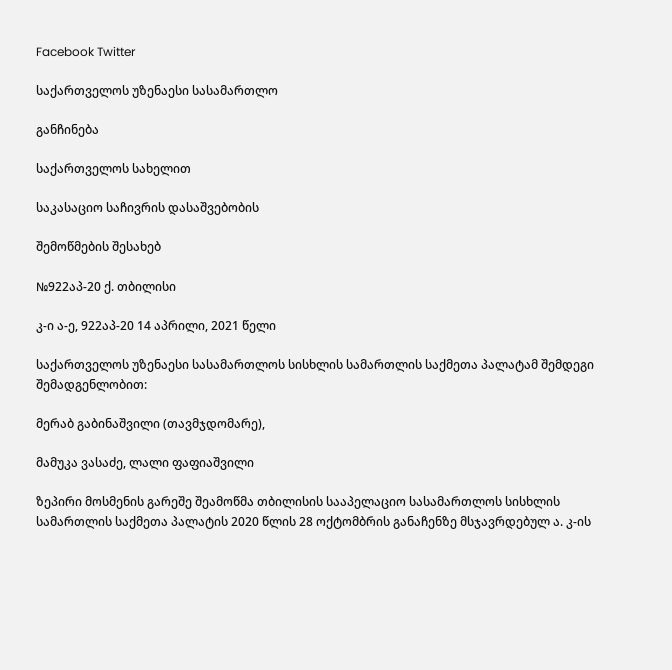Facebook Twitter

საქართველოს უზენაესი სასამართლო

განჩინება

საქართველოს სახელით

საკასაციო საჩივრის დასაშვებობის

შემოწმების შესახებ

№922აპ-20 ქ. თბილისი

კ-ი ა-ე, 922აპ-20 14 აპრილი, 2021 წელი

საქართველოს უზენაესი სასამართლოს სისხლის სამართლის საქმეთა პალატამ შემდეგი შემადგენლობით:

მერაბ გაბინაშვილი (თავმჯდომარე),

მამუკა ვასაძე, ლალი ფაფიაშვილი

ზეპირი მოსმენის გარეშე შეამოწმა თბილისის სააპელაციო სასამართლოს სისხლის სამართლის საქმეთა პალატის 2020 წლის 28 ოქტომბრის განაჩენზე მსჯავრდებულ ა. კ-ის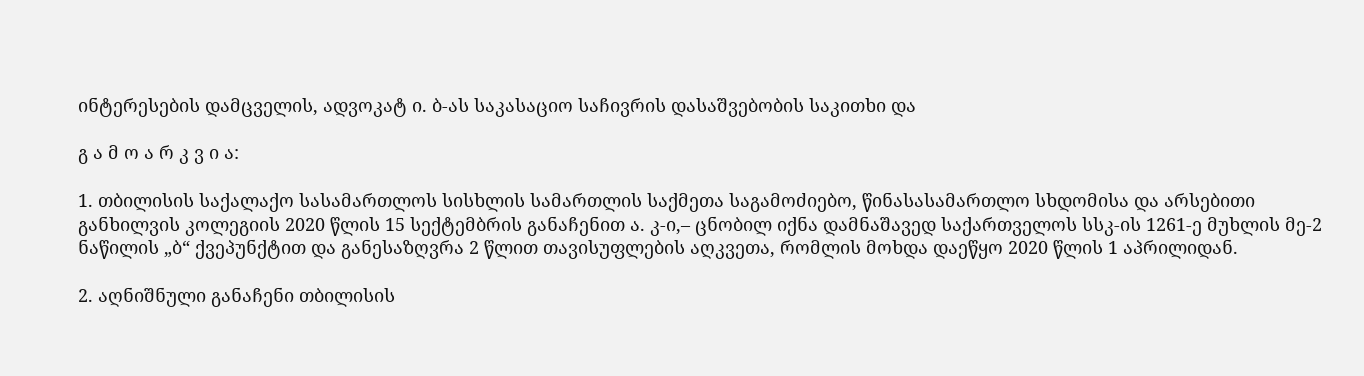ინტერესების დამცველის, ადვოკატ ი. ბ-ას საკასაციო საჩივრის დასაშვებობის საკითხი და

გ ა მ ო ა რ კ ვ ი ა:

1. თბილისის საქალაქო სასამართლოს სისხლის სამართლის საქმეთა საგამოძიებო, წინასასამართლო სხდომისა და არსებითი განხილვის კოლეგიის 2020 წლის 15 სექტემბრის განაჩენით ა. კ-ი,– ცნობილ იქნა დამნაშავედ საქართველოს სსკ-ის 1261-ე მუხლის მე-2 ნაწილის „ბ“ ქვეპუნქტით და განესაზღვრა 2 წლით თავისუფლების აღკვეთა, რომლის მოხდა დაეწყო 2020 წლის 1 აპრილიდან.

2. აღნიშნული განაჩენი თბილისის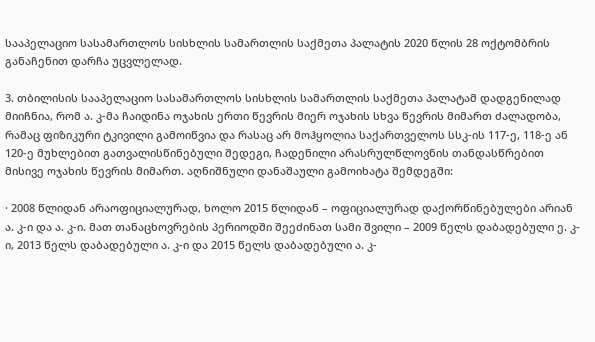სააპელაციო სასამართლოს სისხლის სამართლის საქმეთა პალატის 2020 წლის 28 ოქტომბრის განაჩენით დარჩა უცვლელად.

3. თბილისის სააპელაციო სასამართლოს სისხლის სამართლის საქმეთა პალატამ დადგენილად მიიჩნია, რომ ა. კ-მა ჩაიდინა ოჯახის ერთი წევრის მიერ ოჯახის სხვა წევრის მიმართ ძალადობა, რამაც ფიზიკური ტკივილი გამოიწვია და რასაც არ მოჰყოლია საქართველოს სსკ-ის 117-ე, 118-ე ან 120-ე მუხლებით გათვალისწინებული შედეგი, ჩადენილი არასრულწლოვნის თანდასწრებით მისივე ოჯახის წევრის მიმართ. აღნიშნული დანაშაული გამოიხატა შემდეგში:

· 2008 წლიდან არაოფიციალურად, ხოლო 2015 წლიდან – ოფიციალურად დაქორწინებულები არიან ა. კ-ი და ა. კ-ი. მათ თანაცხოვრების პერიოდში შეეძინათ სამი შვილი – 2009 წელს დაბადებული ე. კ-ი, 2013 წელს დაბადებული ა. კ-ი და 2015 წელს დაბადებული ა. კ-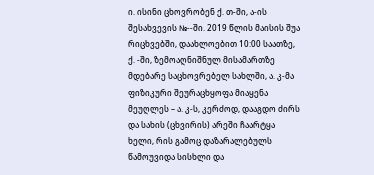ი. ისინი ცხოვრობენ ქ. თ-ში, ა-ის შესახვევის №--ში. 2019 წლის მაისის შუა რიცხვებში, დაახლოებით 10:00 საათზე, ქ. -ში, ზემოაღნიშნულ მისამართზე მდებარე საცხოვრებელ სახლში, ა. კ-მა ფიზიკური შეურაცხყოფა მიაყენა მეუღლეს – ა. კ-ს, კერძოდ, დააგდო ძირს და სახის (ცხვირის) არეში ჩაარტყა ხელი, რის გამოც დაზარალებულს წამოუვიდა სისხლი და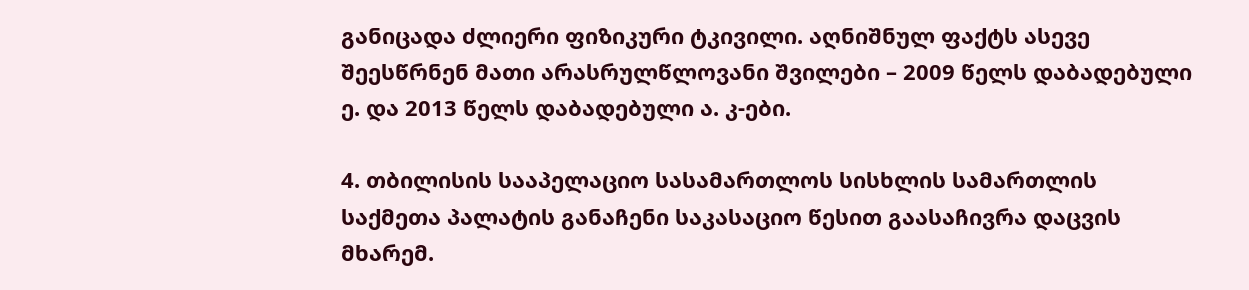განიცადა ძლიერი ფიზიკური ტკივილი. აღნიშნულ ფაქტს ასევე შეესწრნენ მათი არასრულწლოვანი შვილები – 2009 წელს დაბადებული ე. და 2013 წელს დაბადებული ა. კ-ები.

4. თბილისის სააპელაციო სასამართლოს სისხლის სამართლის საქმეთა პალატის განაჩენი საკასაციო წესით გაასაჩივრა დაცვის მხარემ.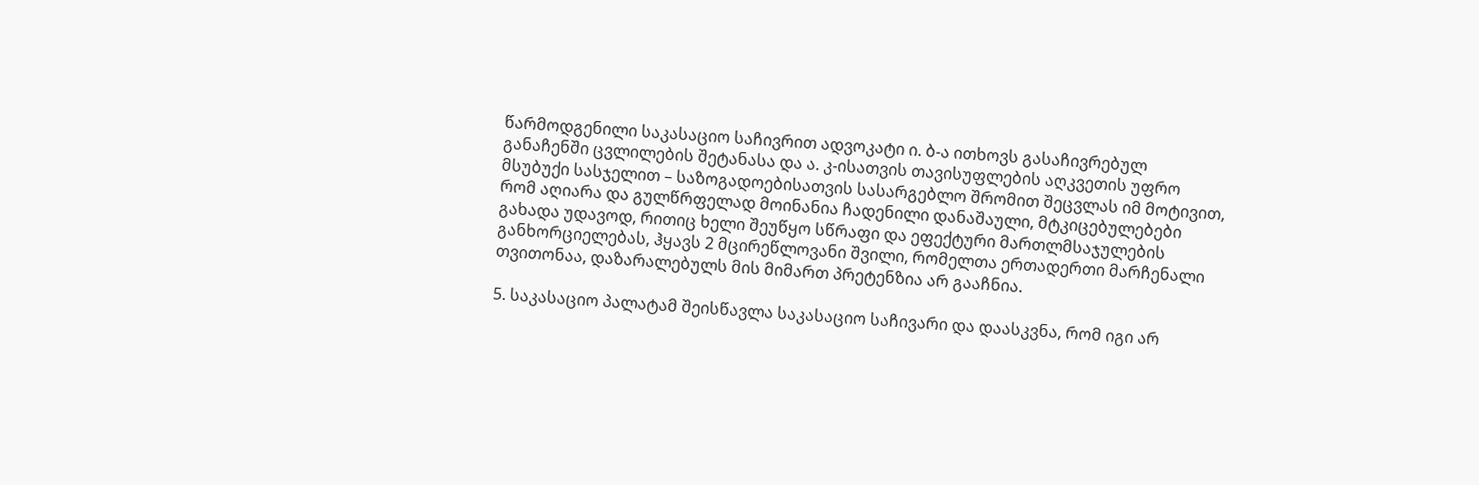წარმოდგენილი საკასაციო საჩივრით ადვოკატი ი. ბ-ა ითხოვს გასაჩივრებულ განაჩენში ცვლილების შეტანასა და ა. კ-ისათვის თავისუფლების აღკვეთის უფრო მსუბუქი სასჯელით – საზოგადოებისათვის სასარგებლო შრომით შეცვლას იმ მოტივით, რომ აღიარა და გულწრფელად მოინანია ჩადენილი დანაშაული, მტკიცებულებები გახადა უდავოდ, რითიც ხელი შეუწყო სწრაფი და ეფექტური მართლმსაჯულების განხორციელებას, ჰყავს 2 მცირეწლოვანი შვილი, რომელთა ერთადერთი მარჩენალი თვითონაა, დაზარალებულს მის მიმართ პრეტენზია არ გააჩნია.

5. საკასაციო პალატამ შეისწავლა საკასაციო საჩივარი და დაასკვნა, რომ იგი არ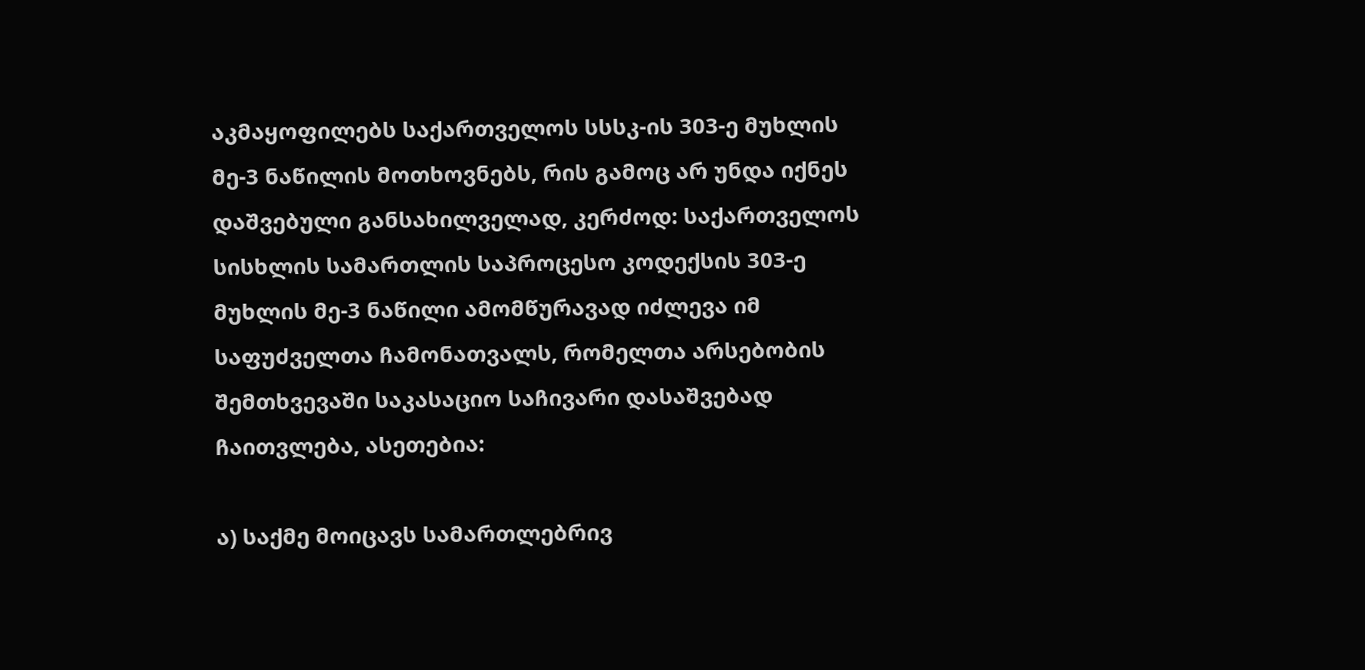აკმაყოფილებს საქართველოს სსსკ-ის 303-ე მუხლის მე-3 ნაწილის მოთხოვნებს, რის გამოც არ უნდა იქნეს დაშვებული განსახილველად, კერძოდ: საქართველოს სისხლის სამართლის საპროცესო კოდექსის 303-ე მუხლის მე-3 ნაწილი ამომწურავად იძლევა იმ საფუძველთა ჩამონათვალს, რომელთა არსებობის შემთხვევაში საკასაციო საჩივარი დასაშვებად ჩაითვლება, ასეთებია:

ა) საქმე მოიცავს სამართლებრივ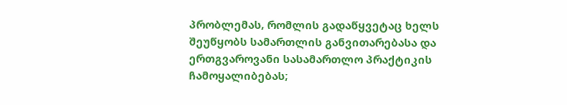პრობლემას, რომლის გადაწყვეტაც ხელს შეუწყობს სამართლის განვითარებასა და ერთგვაროვანი სასამართლო პრაქტიკის ჩამოყალიბებას;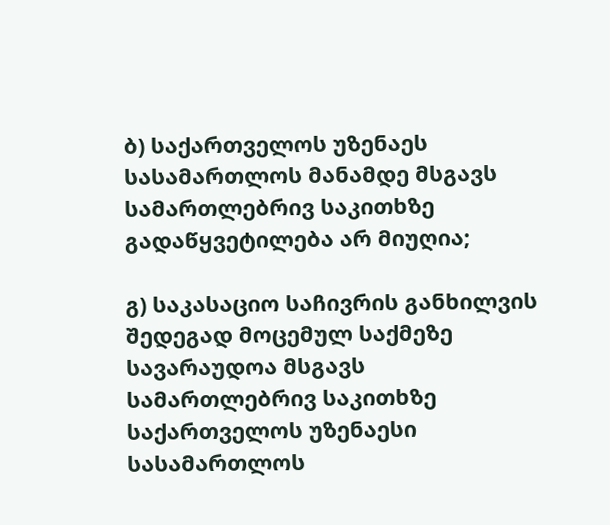ბ) საქართველოს უზენაეს სასამართლოს მანამდე მსგავს სამართლებრივ საკითხზე გადაწყვეტილება არ მიუღია;

გ) საკასაციო საჩივრის განხილვის შედეგად მოცემულ საქმეზე სავარაუდოა მსგავს სამართლებრივ საკითხზე საქართველოს უზენაესი სასამართლოს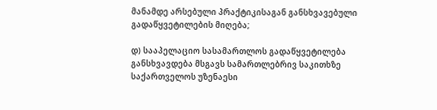მანამდე არსებული პრაქტიკისაგან განსხვავებული გადაწყვეტილების მიღება;

დ) სააპელაციო სასამართლოს გადაწყვეტილება განსხვავდება მსგავს სამართლებრივ საკითხზე საქართველოს უზენაესი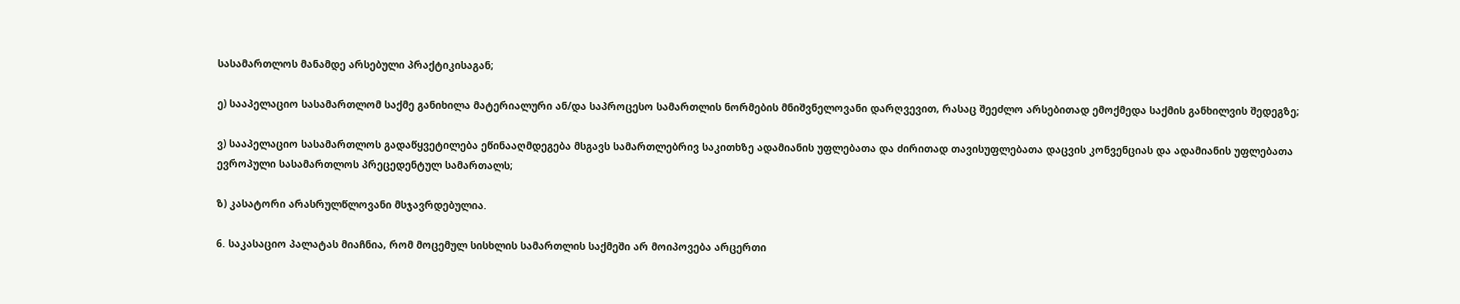სასამართლოს მანამდე არსებული პრაქტიკისაგან;

ე) სააპელაციო სასამართლომ საქმე განიხილა მატერიალური ან/და საპროცესო სამართლის ნორმების მნიშვნელოვანი დარღვევით, რასაც შეეძლო არსებითად ემოქმედა საქმის განხილვის შედეგზე;

ვ) სააპელაციო სასამართლოს გადაწყვეტილება ეწინააღმდეგება მსგავს სამართლებრივ საკითხზე ადამიანის უფლებათა და ძირითად თავისუფლებათა დაცვის კონვენციას და ადამიანის უფლებათა ევროპული სასამართლოს პრეცედენტულ სამართალს;

ზ) კასატორი არასრულწლოვანი მსჯავრდებულია.

6. საკასაციო პალატას მიაჩნია, რომ მოცემულ სისხლის სამართლის საქმეში არ მოიპოვება არცერთი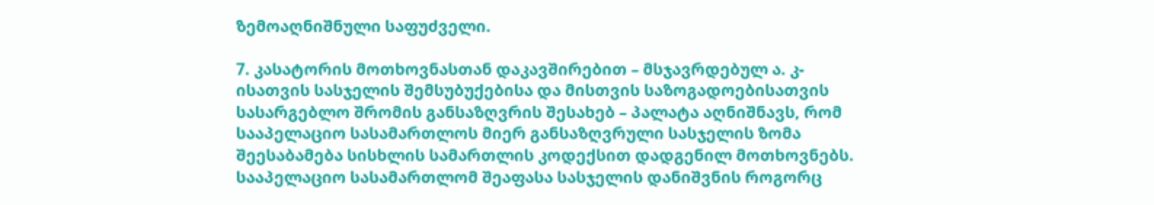ზემოაღნიშნული საფუძველი.

7. კასატორის მოთხოვნასთან დაკავშირებით – მსჯავრდებულ ა. კ-ისათვის სასჯელის შემსუბუქებისა და მისთვის საზოგადოებისათვის სასარგებლო შრომის განსაზღვრის შესახებ – პალატა აღნიშნავს, რომ სააპელაციო სასამართლოს მიერ განსაზღვრული სასჯელის ზომა შეესაბამება სისხლის სამართლის კოდექსით დადგენილ მოთხოვნებს. სააპელაციო სასამართლომ შეაფასა სასჯელის დანიშვნის როგორც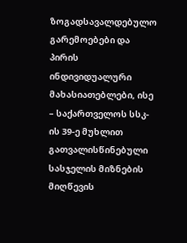ზოგადსავალდებულო გარემოებები და პირის ინდივიდუალური მახასიათებლები, ისე – საქართველოს სსკ-ის 39-ე მუხლით გათვალისწინებული სასჯელის მიზნების მიღწევის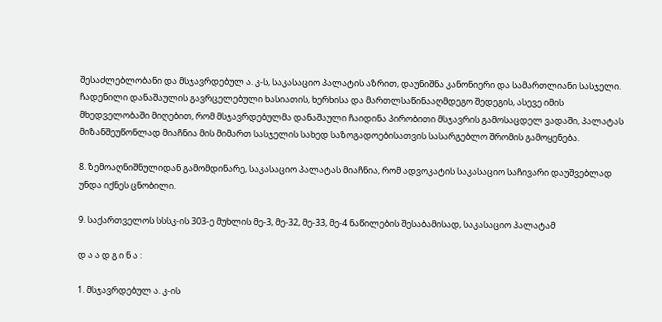შესაძლებლობანი და მსჯავრდებულ ა. კ-ს, საკასაციო პალატის აზრით, დაუნიშნა კანონიერი და სამართლიანი სასჯელი. ჩადენილი დანაშაულის გავრცელებული ხასიათის, ხერხისა და მართლსაწინააღმდეგო შედეგის, ასევე იმის მხედველობაში მიღებით, რომ მსჯავრდებულმა დანაშაული ჩაიდინა პირობითი მსჯავრის გამოსაცდელ ვადაში, პალატას მიზანშეუწონლად მიაჩნია მის მიმართ სასჯელის სახედ საზოგადოებისათვის სასარგებლო შრომის გამოყენება.

8. ზემოაღნიშნულიდან გამომდინარე, საკასაციო პალატას მიაჩნია, რომ ადვოკატის საკასაციო საჩივარი დაუშვებლად უნდა იქნეს ცნობილი.

9. საქართველოს სსსკ-ის 303-ე მუხლის მე-3, მე-32, მე-33, მე-4 ნაწილების შესაბამისად, საკასაციო პალატამ

დ ა ა დ გ ი ნ ა :

1. მსჯავრდებულ ა. კ-ის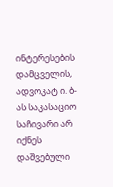ინტერესების დამცველის, ადვოკატ ი. ბ-ას საკასაციო საჩივარი არ იქნეს დაშვებული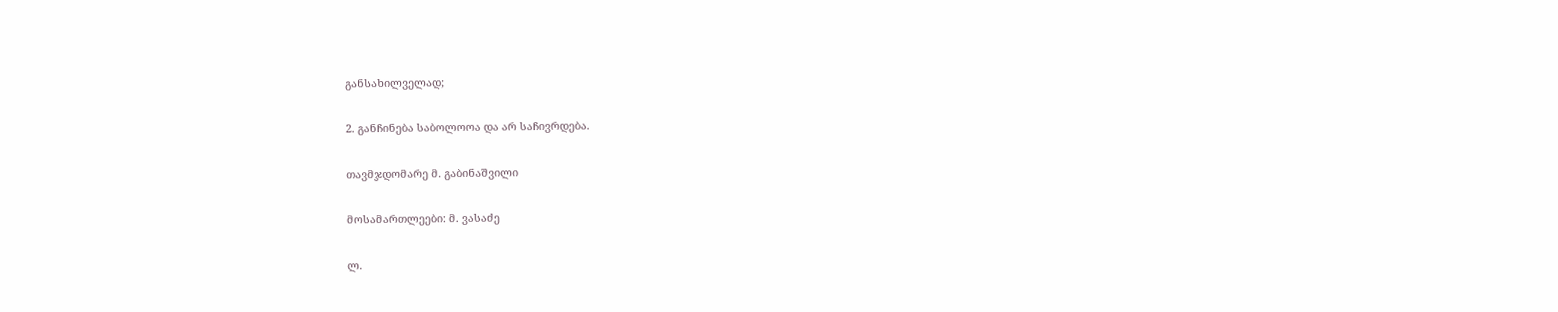განსახილველად;

2. განჩინება საბოლოოა და არ საჩივრდება.

თავმჯდომარე მ. გაბინაშვილი

მოსამართლეები: მ. ვასაძე

ლ.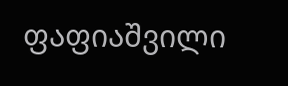ფაფიაშვილი